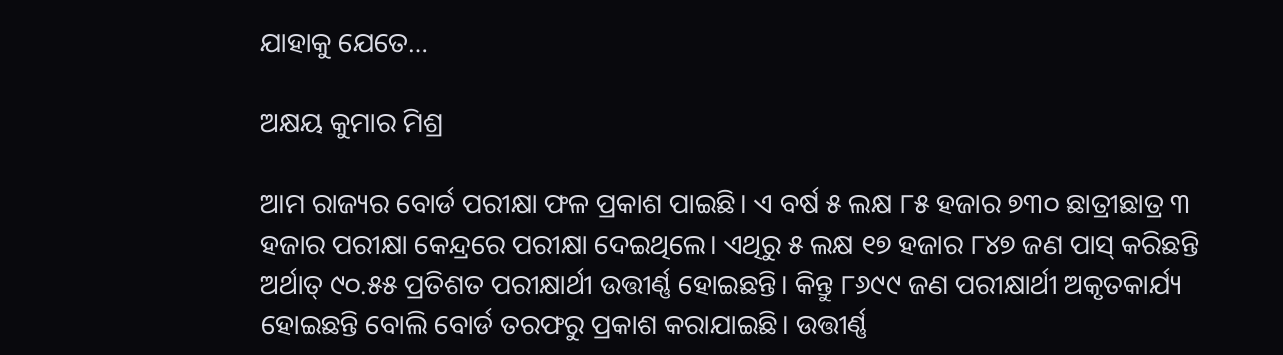ଯାହାକୁ ଯେତେ…

ଅକ୍ଷୟ କୁମାର ମିଶ୍ର

ଆମ ରାଜ୍ୟର ବୋର୍ଡ ପରୀକ୍ଷା ଫଳ ପ୍ରକାଶ ପାଇଛି। ଏ ବର୍ଷ ୫ ଲକ୍ଷ ୮୫ ହଜାର ୭୩୦ ଛାତ୍ରୀଛାତ୍ର ୩ ହଜାର ପରୀକ୍ଷା କେନ୍ଦ୍ରରେ ପରୀକ୍ଷା ଦେଇଥିଲେ। ଏଥିରୁ ୫ ଲକ୍ଷ ୧୭ ହଜାର ୮୪୭ ଜଣ ପାସ୍‌ କରିଛନ୍ତି ଅର୍ଥାତ୍‌ ୯୦.୫୫ ପ୍ରତିଶତ ପରୀକ୍ଷାର୍ଥୀ ଉତ୍ତୀର୍ଣ୍ଣ ହୋଇଛନ୍ତି। କିନ୍ତୁ ୮୬୯୯ ଜଣ ପରୀକ୍ଷାର୍ଥୀ ଅକୃତକାର୍ଯ୍ୟ ହୋଇଛନ୍ତି ବୋଲି ବୋର୍ଡ ତରଫରୁ ପ୍ରକାଶ କରାଯାଇଛି। ଉତ୍ତୀର୍ଣ୍ଣ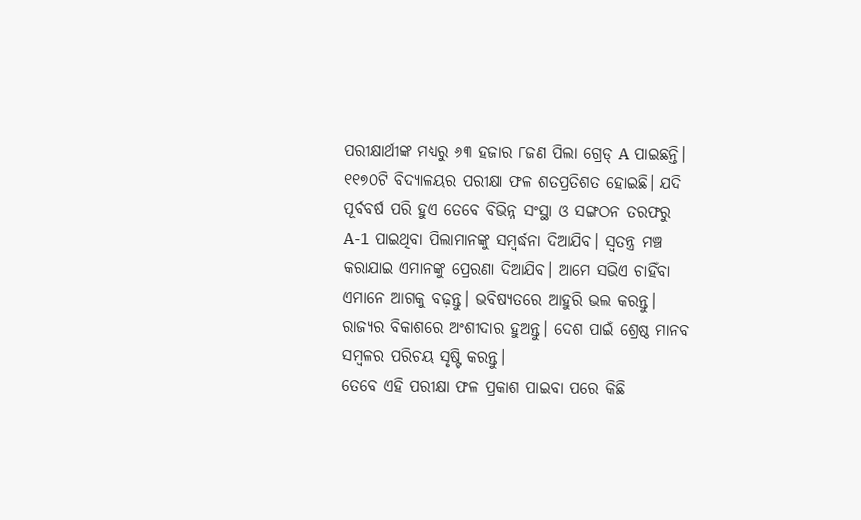ପରୀକ୍ଷାର୍ଥୀଙ୍କ ମଧ୍ୟରୁ ୬୩ ହଜାର ୮ଜଣ ପିଲା ଗ୍ରେଡ୍‌ A ପାଇଛନ୍ତି। ୧୧୭୦ଟି ବିଦ୍ୟାଳୟର ପରୀକ୍ଷା ଫଳ ଶତପ୍ରତିଶତ ହୋଇଛି। ଯଦି ପୂର୍ବବର୍ଷ ପରି ହୁଏ ତେବେ ବିଭିନ୍ନ ସଂସ୍ଥା ଓ ସଙ୍ଗଠନ ତରଫରୁ A-1 ପାଇଥିବା ପିଲାମାନଙ୍କୁ ସମ୍ବର୍ଦ୍ଧନା ଦିଆଯିବ। ସ୍ବତନ୍ତ୍ର ମଞ୍ଚ କରାଯାଇ ଏମାନଙ୍କୁ ପ୍ରେରଣା ଦିଆଯିବ। ଆମେ ସଭିଏ ଚାହିଁବା ଏମାନେ ଆଗକୁ ବଢ଼ନ୍ତୁ। ଭବିଷ୍ୟତରେ ଆହୁରି ଭଲ କରନ୍ତୁ। ରାଜ୍ୟର ବିକାଶରେ ଅଂଶୀଦାର ହୁଅନ୍ତୁ। ଦେଶ ପାଇଁ ଶ୍ରେଷ୍ଠ ମାନବ ସମ୍ବଳର ପରିଚୟ ସୃଷ୍ଟି କରନ୍ତୁ।
ତେବେ ଏହି ପରୀକ୍ଷା ଫଳ ପ୍ରକାଶ ପାଇବା ପରେ କିଛି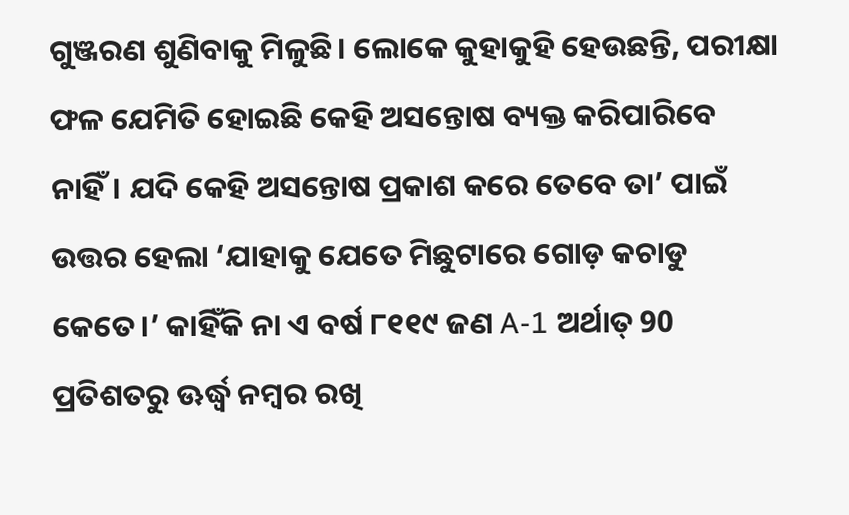ଗୁଞ୍ଜରଣ ଶୁଣିବାକୁ ମିଳୁଛି। ଲୋକେ କୁହାକୁହି ହେଉଛନ୍ତି, ପରୀକ୍ଷା ଫଳ ଯେମିତି ହୋଇଛି କେହି ଅସନ୍ତୋଷ ବ୍ୟକ୍ତ କରିପାରିବେ ନାହିଁ। ଯଦି କେହି ଅସନ୍ତୋଷ ପ୍ରକାଶ କରେ ତେବେ ତା’ ପାଇଁ ଉତ୍ତର ହେଲା ‘ଯାହାକୁ ଯେତେ ମିଛୁଟାରେ ଗୋଡ଼ କଚାଡୁ କେତେ।’ କାହିଁକି ନା ଏ ବର୍ଷ ୮୧୧୯ ଜଣ A-1 ଅର୍ଥାତ୍‌ 90 ପ୍ରତିଶତରୁ ଊର୍ଦ୍ଧ୍ୱ ନମ୍ବର ରଖି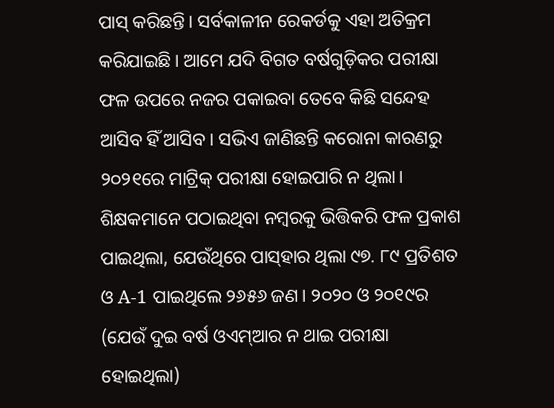ପାସ୍‌ କରିଛନ୍ତି। ସର୍ବକାଳୀନ ରେକର୍ଡକୁ ଏହା ଅତିକ୍ରମ କରିଯାଇଛି। ଆମେ ଯଦି ବିଗତ ବର୍ଷଗୁଡ଼ିକର ପରୀକ୍ଷା ଫଳ ଉପରେ ନଜର ପକାଇବା ତେବେ କିଛି ସନ୍ଦେହ ଆସିବ ହିଁ ଆସିବ। ସଭିଏ ଜାଣିଛନ୍ତି କରୋନା କାରଣରୁ ୨୦୨୧ରେ ମାଟ୍ରିକ୍‌ ପରୀକ୍ଷା ହୋଇପାରି ନ ଥିଲା। ଶିକ୍ଷକମାନେ ପଠାଇଥିବା ନମ୍ବରକୁ ଭିତ୍ତିକରି ଫଳ ପ୍ରକାଶ ପାଇଥିଲା, ଯେଉଁଥିରେ ପାସ୍‌ହାର ଥିଲା ୯୭. ୮୯ ପ୍ରତିଶତ ଓ A-1 ପାଇଥିଲେ ୨୬୫୬ ଜଣ। ୨୦୨୦ ଓ ୨୦୧୯ର (ଯେଉଁ ଦୁଇ ବର୍ଷ ଓଏମ୍‌ଆର ନ ଥାଇ ପରୀକ୍ଷା ହୋଇଥିଲା)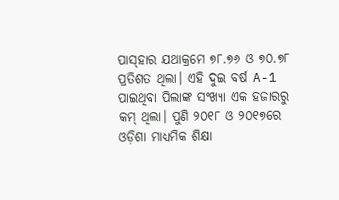ପାସ୍‌ହାର ଯଥାକ୍ରମେ ୭୮.୭୬ ଓ ୭୦.୭୮ ପ୍ରତିଶତ ଥିଲା। ଏହି ଦୁଇ ବର୍ଷ A-1 ପାଇଥିବା ପିଲାଙ୍କ ସଂଖ୍ୟା ଏକ ହଜାରରୁ କମ୍‌ ଥିଲା। ପୁଣି ୨୦୧୮ ଓ ୨୦୧୭ରେ ଓଡ଼ିଶା ମାଧ୍ୟମିକ ଶିକ୍ଷା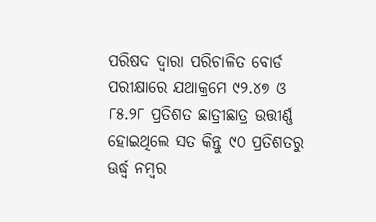ପରିଷଦ ଦ୍ୱାରା ପରିଚାଳିତ ବୋର୍ଡ ପରୀକ୍ଷାରେ ଯଥାକ୍ରମେ ୯୨.୪୭ ଓ ୮୫.୨୮ ପ୍ରତିଶତ ଛାତ୍ରୀଛାତ୍ର ଉତ୍ତୀର୍ଣ୍ଣ ହୋଇଥିଲେ ସତ କିନ୍ତୁ ୯୦ ପ୍ରତିଶତରୁ ଊର୍ଦ୍ଧ୍ୱ ନମ୍ବର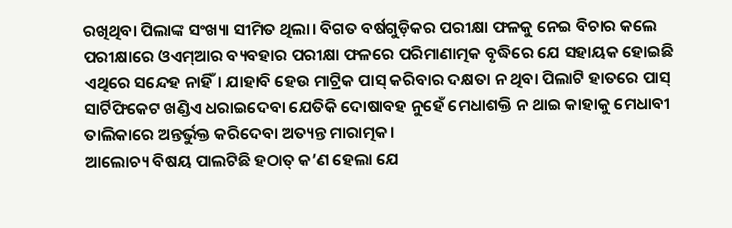ରଖିଥିବା ପିଲାଙ୍କ ସଂଖ୍ୟା ସୀମିତ ଥିଲା। ବିଗତ ବର୍ଷଗୁଡ଼ିକର ପରୀକ୍ଷା ଫଳକୁ ନେଇ ବିଚାର କଲେ ପରୀକ୍ଷାରେ ଓଏମ୍‌ଆର ବ୍ୟବହାର ପରୀକ୍ଷା ଫଳରେ ପରିମାଣାତ୍ମକ ବୃଦ୍ଧିରେ ଯେ ସହାୟକ ହୋଇଛି ଏଥିରେ ସନ୍ଦେହ ନାହିଁ। ଯାହାବି ହେଉ ମାଟ୍ରିକ ପାସ୍‌ କରିବାର ଦକ୍ଷତା ନ ଥିବା ପିଲାଟି ହାତରେ ପାସ୍‌ ସାର୍ଟିଫିକେଟ ଖଣ୍ଡିଏ ଧରାଇଦେବା ଯେତିକି ଦୋଷାବହ ନୁହେଁ ମେଧାଶକ୍ତି ନ ଥାଇ କାହାକୁ ମେଧାବୀ ତାଲିକାରେ ଅନ୍ତର୍ଭୁକ୍ତ କରିଦେବା ଅତ୍ୟନ୍ତ ମାରାତ୍ମକ।
ଆଲୋଚ୍ୟ ବିଷୟ ପାଲଟିଛି ହଠାତ୍‌ କ’ଣ ହେଲା ଯେ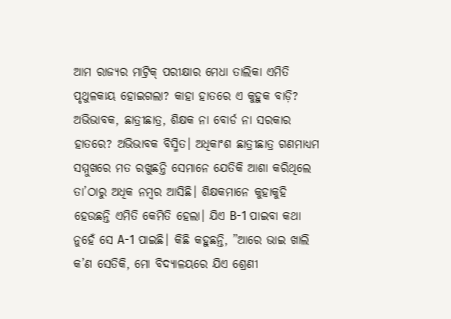ଆମ ରାଜ୍ୟର ମାଟ୍ରିକ୍‌ ପରୀକ୍ଷାର ମେଧା ତାଲିକା ଏମିତି ପୃଥୁଳକାୟ ହୋଇଗଲା? କାହା ହାତରେ ଏ କୁହୁକ ବାଡ଼ି? ଅଭିଭାବକ, ଛାତ୍ରୀଛାତ୍ର, ଶିକ୍ଷକ ନା ବୋର୍ଡ ନା ସରକାର ହାତରେ? ଅଭିଭାବକ ବିସ୍ମିତ। ଅଧିକାଂଶ ଛାତ୍ରୀଛାତ୍ର ଗଣମାଧ୍ୟମ ସମ୍ମୁଖରେ ମତ ରଖୁଛନ୍ତି ସେମାନେ ଯେତିକି ଆଶା କରିଥିଲେ ତା’ଠାରୁ ଅଧିକ ନମ୍ବର ଆସିଛି। ଶିକ୍ଷକମାନେ କୁହାକୁହି ହେଉଛନ୍ତି ଏମିତି କେମିତି ହେଲା। ଯିଏ B-1 ପାଇବା କଥା ନୁହେଁ ସେ A-1 ପାଇଛି। କିଛି କହୁଛନ୍ତି, ”ଆରେ ଭାଇ ଖାଲି କ’ଣ ସେତିକି, ମୋ ବିଦ୍ୟାଳୟରେ ଯିଏ ଶ୍ରେଣୀ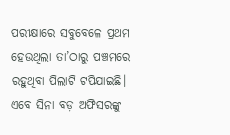ପରୀକ୍ଷାରେ ସବୁବେଳେ ପ୍ରଥମ ହେଉଥିଲା ତା’ଠାରୁ ପଞ୍ଚମରେ ରହୁଥିବା ପିଲାଟି ଟପିଯାଇଛି। ଏବେ ସିନା ବଡ଼ ଅଫିସରଙ୍କୁ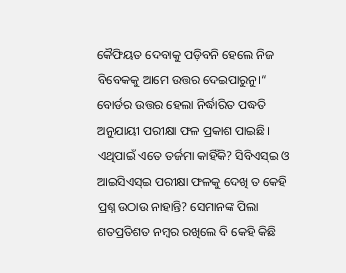କୈଫିୟତ ଦେବାକୁ ପଡ଼ିବନି ହେଲେ ନିଜ ବିବେକକୁ ଆମେ ଉତ୍ତର ଦେଇପାରୁନୁ।“ ବୋର୍ଡର ଉତ୍ତର ହେଲା ନିର୍ଦ୍ଧାରିତ ପଦ୍ଧତି ଅନୁଯାୟୀ ପରୀକ୍ଷା ଫଳ ପ୍ରକାଶ ପାଇଛି। ଏଥିପାଇଁ ଏତେ ତର୍ଜମା କାହିଁକି? ସିବିଏସ୍‌ଇ ଓ ଆଇସିଏସ୍‌ଇ ପରୀକ୍ଷା ଫଳକୁ ଦେଖି ତ କେହି ପ୍ରଶ୍ନ ଉଠାଉ ନାହାନ୍ତି? ସେମାନଙ୍କ ପିଲା ଶତପ୍ରତିଶତ ନମ୍ବର ରଖିଲେ ବି କେହି କିଛି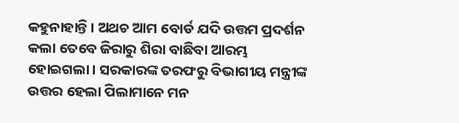କହୁନାହାନ୍ତି। ଅଥଚ ଆମ ବୋର୍ଡ ଯଦି ଉତ୍ତମ ପ୍ରଦର୍ଶନ କଲା ତେବେ ଜିରାରୁ ଶିରା ବାଛିବା ଆରମ୍ଭ ହୋଇଗଲା। ସରକାରଙ୍କ ତରଫରୁ ବିଭାଗୀୟ ମନ୍ତ୍ରୀଙ୍କ ଉତ୍ତର ହେଲା ପିଲାମାନେ ମନ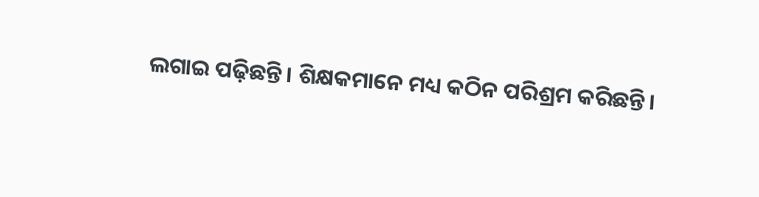ଲଗାଇ ପଢ଼ିଛନ୍ତି। ଶିକ୍ଷକମାନେ ମଧ୍ୟ କଠିନ ପରିଶ୍ରମ କରିଛନ୍ତି।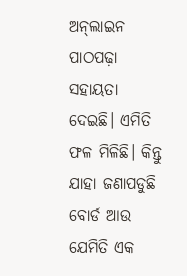ଅନ୍‌ଲାଇନ ପାଠପଢ଼ା ସହାୟତା ଦେଇଛି। ଏମିତି ଫଳ ମିଳିଛି। କିନ୍ତୁ ଯାହା ଜଣାପଡୁଛି ବୋର୍ଡ ଆଉ ଯେମିତି ଏକ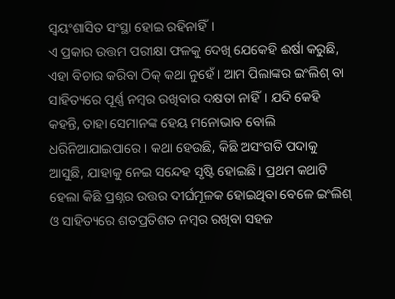ସ୍ବୟଂଶାସିତ ସଂସ୍ଥା ହୋଇ ରହିନାହିଁ।
ଏ ପ୍ରକାର ଉତ୍ତମ ପରୀକ୍ଷା ଫଳକୁ ଦେଖି ଯେକେହି ଈର୍ଷା କରୁଛି, ଏହା ବିଚାର କରିବା ଠିକ୍‌ କଥା ନୁହେଁ। ଆମ ପିଲାଙ୍କର ଇଂଲିଶ୍‌ ବା ସାହିତ୍ୟରେ ପୂର୍ଣ୍ଣ ନମ୍ବର ରଖିବାର ଦକ୍ଷତା ନାହିଁ। ଯଦି କେହି କହନ୍ତି, ତାହା ସେମାନଙ୍କ ହେୟ ମନୋଭାବ ବୋଲି ଧରିନିଆଯାଇପାରେ। କଥା ହେଉଛି, କିଛି ଅସଂଗତି ପଦାକୁ ଆସୁଛି, ଯାହାକୁ ନେଇ ସନ୍ଦେହ ସୃଷ୍ଟି ହୋଇଛି। ପ୍ରଥମ କଥାଟି ହେଲା କିଛି ପ୍ରଶ୍ନର ଉତ୍ତର ଦୀର୍ଘମୂଳକ ହୋଇଥିବା ବେଳେ ଇଂଲିଶ୍‌ ଓ ସାହିତ୍ୟରେ ଶତପ୍ରତିଶତ ନମ୍ବର ରଖିବା ସହଜ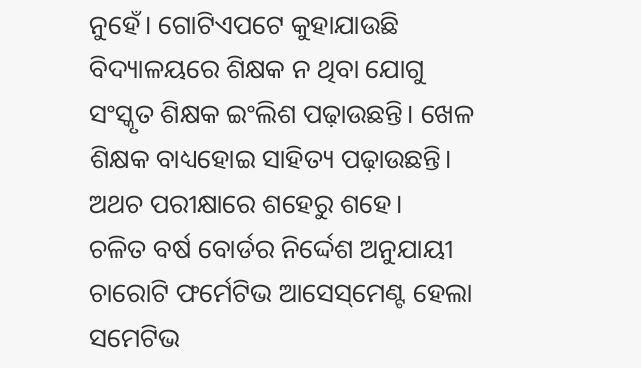ନୁହେଁ। ଗୋଟିଏପଟେ କୁହାଯାଉଛି ବିଦ୍ୟାଳୟରେ ଶିକ୍ଷକ ନ ଥିବା ଯୋଗୁ ସଂସ୍କୃତ ଶିକ୍ଷକ ଇଂଲିଶ ପଢ଼ାଉଛନ୍ତି। ଖେଳ ଶିକ୍ଷକ ବାଧ୍ୟହୋଇ ସାହିତ୍ୟ ପଢ଼ାଉଛନ୍ତି। ଅଥଚ ପରୀକ୍ଷାରେ ଶହେରୁ ଶହେ।
ଚଳିତ ବର୍ଷ ବୋର୍ଡର ନିର୍ଦ୍ଦେଶ ଅନୁଯାୟୀ ଚାରୋଟି ଫର୍ମେଟିଭ ଆସେସ୍‌ମେଣ୍ଟ ହେଲା ସମେଟିଭ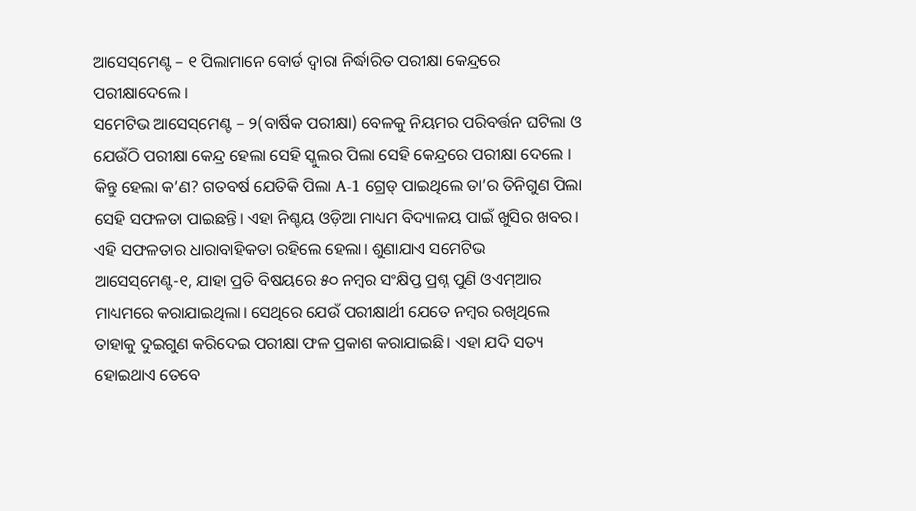ଆସେସ୍‌ମେଣ୍ଟ – ୧ ପିଲାମାନେ ବୋର୍ଡ ଦ୍ବାରା ନିର୍ଦ୍ଧାରିତ ପରୀକ୍ଷା କେନ୍ଦ୍ରରେ ପରୀକ୍ଷାଦେଲେ ।
ସମେଟିଭ ଆସେସ୍‌ମେଣ୍ଟ – ୨(ବାର୍ଷିକ ପରୀକ୍ଷା) ବେଳକୁ ନିୟମର ପରିବର୍ତ୍ତନ ଘଟିଲା ଓ ଯେଉଁଠି ପରୀକ୍ଷା କେନ୍ଦ୍ର ହେଲା ସେହି ସ୍କୁଲର ପିଲା ସେହି କେନ୍ଦ୍ରରେ ପରୀକ୍ଷା ଦେଲେ । କିନ୍ତୁ ହେଲା କ’ଣ? ଗତବର୍ଷ ଯେତିକି ପିଲା A-1 ଗ୍ରେଡ୍‌ ପାଇଥିଲେ ତା’ର ତିନିଗୁଣ ପିଲା ସେହି ସଫଳତା ପାଇଛନ୍ତି। ଏହା ନିଶ୍ଚୟ ଓଡ଼ିଆ ମାଧ୍ୟମ ବିଦ୍ୟାଳୟ ପାଇଁ ଖୁସିର ଖବର। ଏହି ସଫଳତାର ଧାରାବାହିକତା ରହିଲେ ହେଲା। ଶୁଣାଯାଏ ସମେଟିଭ ଆସେସ୍‌ମେଣ୍ଟ-୧, ଯାହା ପ୍ରତି ବିଷୟରେ ୫୦ ନମ୍ବର ସଂକ୍ଷିପ୍ତ ପ୍ରଶ୍ନ ପୁଣି ଓଏମ୍‌ଆର ମାଧ୍ୟମରେ କରାଯାଇଥିଲା। ସେଥିରେ ଯେଉଁ ପରୀକ୍ଷାର୍ଥୀ ଯେତେ ନମ୍ବର ରଖିଥିଲେ ତାହାକୁ ଦୁଇଗୁଣ କରିଦେଇ ପରୀକ୍ଷା ଫଳ ପ୍ରକାଶ କରାଯାଇଛି। ଏହା ଯଦି ସତ୍ୟ ହୋଇଥାଏ ତେବେ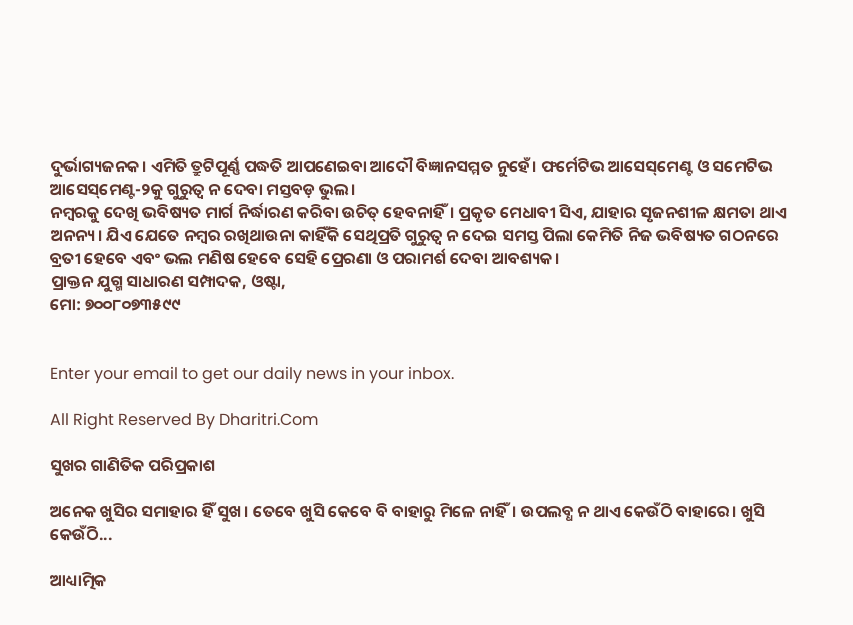ଦୁର୍ଭାଗ୍ୟଜନକ। ଏମିତି ତ୍ରୁଟିପୂର୍ଣ୍ଣ ପଦ୍ଧତି ଆପଣେଇବା ଆଦୌ ବିଜ୍ଞାନସମ୍ମତ ନୁହେଁ। ଫର୍ମେଟିଭ ଆସେସ୍‌ମେଣ୍ଟ ଓ ସମେଟିଭ ଆସେସ୍‌ମେଣ୍ଟ-୨କୁ ଗୁରୁତ୍ୱ ନ ଦେବା ମସ୍ତବଡ଼ ଭୁଲ।
ନମ୍ବରକୁ ଦେଖି ଭବିଷ୍ୟତ ମାର୍ଗ ନିର୍ଦ୍ଧାରଣ କରିବା ଉଚିତ୍‌ ହେବନାହିଁ। ପ୍ରକୃତ ମେଧାବୀ ସିଏ, ଯାହାର ସୃଜନଶୀଳ କ୍ଷମତା ଥାଏ ଅନନ୍ୟ। ଯିଏ ଯେତେ ନମ୍ବର ରଖିଥାଉନା କାହିଁକି ସେଥିପ୍ରତି ଗୁରୁତ୍ୱ ନ ଦେଇ ସମସ୍ତ ପିଲା କେମିତି ନିଜ ଭବିଷ୍ୟତ ଗଠନରେ ବ୍ରତୀ ହେବେ ଏବଂ ଭଲ ମଣିଷ ହେବେ ସେହି ପ୍ରେରଣା ଓ ପରାମର୍ଶ ଦେବା ଆବଶ୍ୟକ।
ପ୍ରାକ୍ତନ ଯୁଗ୍ମ ସାଧାରଣ ସମ୍ପାଦକ, ଓଷ୍ଟା,
ମୋ: ୭୦୦୮୦୭୩୫୯୯


Enter your email to get our daily news in your inbox.

All Right Reserved By Dharitri.Com

ସୁଖର ଗାଣିତିକ ପରିପ୍ରକାଶ

ଅନେକ ଖୁସିର ସମାହାର ହିଁ ସୁଖ। ତେବେ ଖୁସି କେବେ ବି ବାହାରୁ ମିଳେ ନାହିଁ। ଉପଲବ୍ଧ ନ ଥାଏ କେଉଁଠି ବାହାରେ। ଖୁସି କେଉଁଠି...

ଆଧ୍ୟାତ୍ମିକ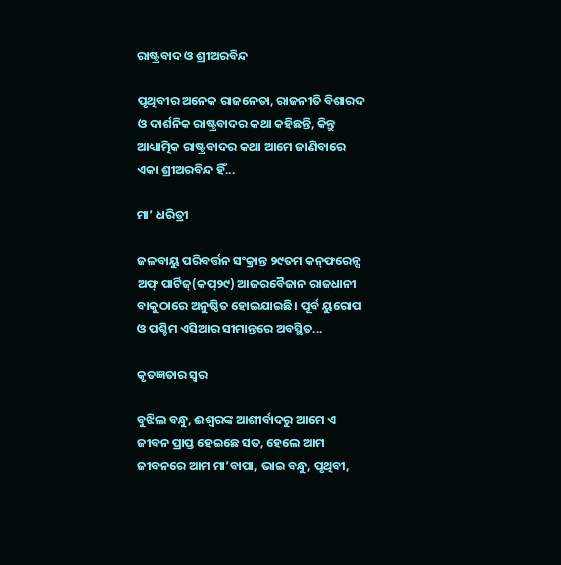ରାଷ୍ଟ୍ରବାଦ ଓ ଶ୍ରୀଅରବିନ୍ଦ

ପୃଥିବୀର ଅନେକ ରାଜନେତା, ରାଜନୀତି ବିଶାରଦ ଓ ଦାର୍ଶନିକ ରାଷ୍ଟ୍ରବାଦର କଥା କହିଛନ୍ତି, କିନ୍ତୁ ଆଧ୍ୟାତ୍ମିକ ରାଷ୍ଟ୍ରବାଦର କଥା ଆମେ ଜାଣିବାରେ ଏକା ଶ୍ରୀଅରବିନ୍ଦ ହିଁ...

ମା’ ଧରିତ୍ରୀ

ଜଳବାୟୁ ପରିବର୍ତ୍ତନ ସଂକ୍ରାନ୍ତ ୨୯ତମ କନ୍‌ଫରେନ୍ସ ଅଫ୍‌ ପାର୍ଟିଜ୍‌(କପ୍‌୨୯) ଆଜରବୈଜାନ ରାଜଧାନୀ ବାକୁଠାରେ ଅନୁଷ୍ଠିତ ହୋଇଯାଇଛି। ପୂର୍ବ ୟୁରୋପ ଓ ପଶ୍ଚିମ ଏସିଆର ସୀମାନ୍ତରେ ଅବସ୍ଥିତ...

କୃତଜ୍ଞତାର ସ୍ବର

ବୁଝିଲ ବନ୍ଧୁ, ଈଶ୍ବରଙ୍କ ଆଶୀର୍ବାଦରୁ ଆମେ ଏ ଜୀବନ ପ୍ରାପ୍ତ ହେଇଛେ ସତ, ହେଲେ ଆମ ଜୀବନରେ ଆମ ମା’ବାପା, ଭାଇ ବନ୍ଧୁ, ପୃଥିବୀ,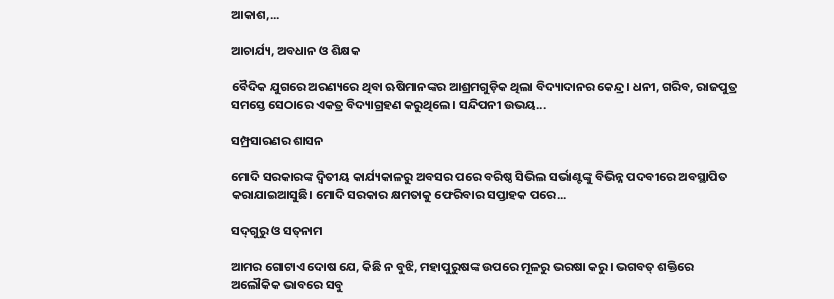ଆକାଶ,...

ଆଚାର୍ଯ୍ୟ, ଅବଧାନ ଓ ଶିକ୍ଷକ

ବୈଦିକ ଯୁଗରେ ଅରଣ୍ୟରେ ଥିବା ଋଷିମାନଙ୍କର ଆଶ୍ରମଗୁଡ଼ିକ ଥିଲା ବିଦ୍ୟାଦାନର କେନ୍ଦ୍ର। ଧନୀ, ଗରିବ, ରାଜପୁତ୍ର ସମସ୍ତେ ସେଠାରେ ଏକତ୍ର ବିଦ୍ୟାଗ୍ରହଣ କରୁଥିଲେ। ସନ୍ଦିପନୀ ଉଭୟ...

ସମ୍ପ୍ରସାରଣର ଶାସନ

ମୋଦି ସରକାରଙ୍କ ଦ୍ୱିତୀୟ କାର୍ଯ୍ୟକାଳରୁ ଅବସର ପରେ ବରିଷ୍ଠ ସିଭିଲ ସର୍ଭାଣ୍ଟଙ୍କୁ ବିଭିନ୍ନ ପଦବୀରେ ଅବସ୍ଥାପିତ କରାଯାଇଆସୁଛି। ମୋଦି ସରକାର କ୍ଷମତାକୁ ଫେରିବାର ସପ୍ତାହକ ପରେ...

ସଦ୍‌ଗୁରୁ ଓ ସତ୍‌ନାମ

ଆମର ଗୋଟାଏ ଦୋଷ ଯେ, କିଛି ନ ବୁଝି, ମହାପୁରୁଷଙ୍କ ଉପରେ ମୂଳରୁ ଭରଷା କରୁ। ଭଗବତ୍‌ ଶକ୍ତିରେ ଅଲୌକିକ ଭାବରେ ସବୁ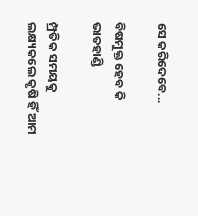ସେ କରିଦେବେ...

ବିଷମୁକ୍ତ ହେବ କି ଭାତହାଣ୍ଡି

ମ୍ପ୍ରତିକ ସମୟକୁ ଲକ୍ଷ୍ୟକଲେ କୃଷି ହିଁ ଆମ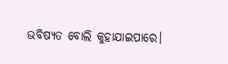ଭବିଷ୍ୟତ ବୋଲି କୁହାଯାଇପାରେ।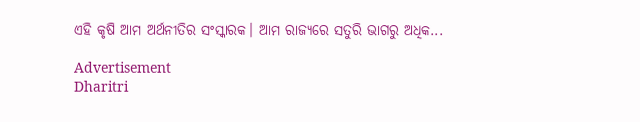ଏହି କୃଷି ଆମ ଅର୍ଥନୀତିର ସଂସ୍କାରକ। ଆମ ରାଜ୍ୟରେ ସତୁରି ଭାଗରୁ ଅଧିକ...

Advertisement
Dharitri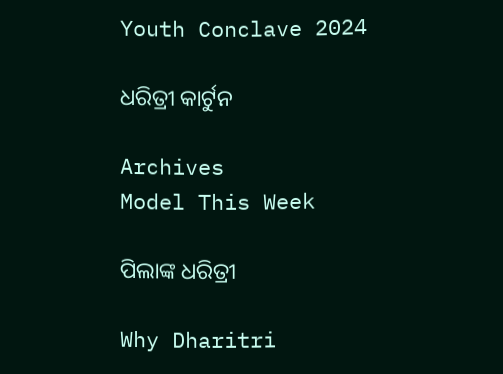Youth Conclave 2024

ଧରିତ୍ରୀ କାର୍ଟୁନ

Archives
Model This Week

ପିଲାଙ୍କ ଧରିତ୍ରୀ

Why Dharitri